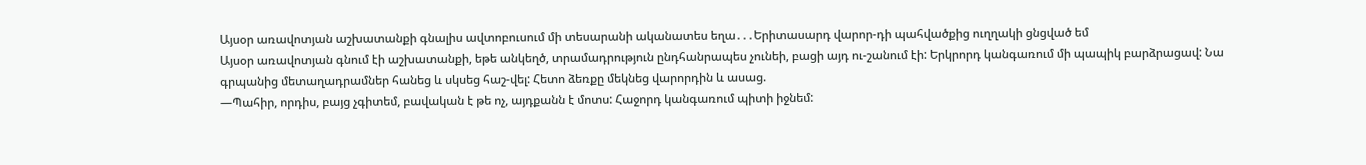Այսօր առավոտյան աշխատանքի գնալիս ավտոբուսում մի տեսարանի ականատես եղա․․․Երիտասարդ վարոր-դի պահվածքից ուղղակի ցնցված եմ
Այսօր առավոտյան գնում էի աշխատանքի, եթե անկեղծ, տրամադրություն ընդհանրապես չունեի, բացի այդ ու-շանում էի: Երկրորդ կանգառում մի պապիկ բարձրացավ: Նա գրպանից մետաղադրամներ հանեց և սկսեց հաշ-վել: Հետո ձեռքը մեկնեց վարորդին և ասաց.
—Պահիր, որդիս, բայց չգիտեմ, բավական է թե ոչ, այդքանն է մոտս: Հաջորդ կանգառում պիտի իջնեմ: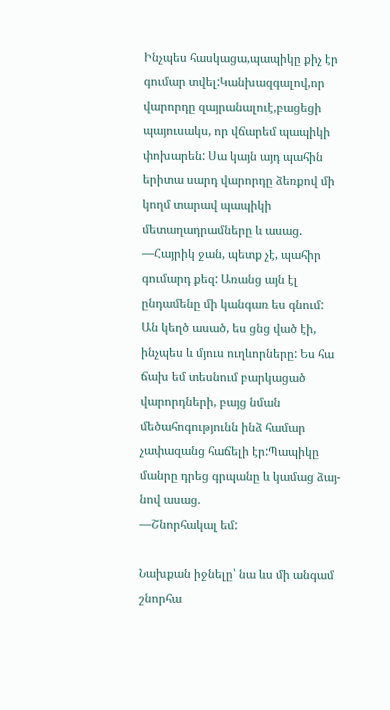Ինչպես հասկացա,պապիկը քիչ էր գումար տվել:Կանխազգալով,որ վարորդը զայրանալուէ,բացեցի պայուսակս, որ վճարեմ պապիկի փոխարեն: Սա կայն այդ պահին երիտա սարդ վարորդը ձեռքով մի կողմ տարավ պապիկի մետաղադրամները և ասաց.
—Հայրիկ ջան, պետք չէ, պահիր գումարդ քեզ: Առանց այն էլ ընդամենը մի կանգառ ես գնում:
Ան կեղծ ասած, ես ցնց ված էի, ինչպես և մյուս ուղևորները: Ես հա ճախ եմ տեսնում բարկացած վարորդների, բայց նման մեծահոգությունն ինձ համար չափազանց հաճելի էր:Պապիկը մանրը դրեց գրպանը և կամաց ձայ-նով ասաց.
—Շնորհակալ եմ:

Նախքան իջնելը՝ նա ևս մի անգամ շնորհա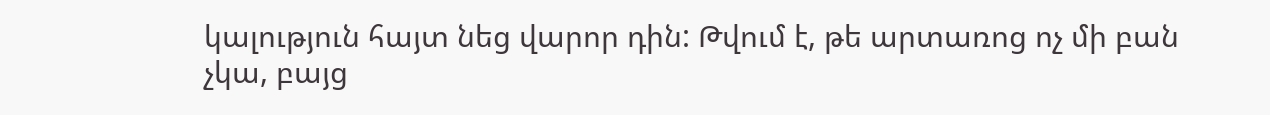կալություն հայտ նեց վարոր դին: Թվում է, թե արտառոց ոչ մի բան չկա, բայց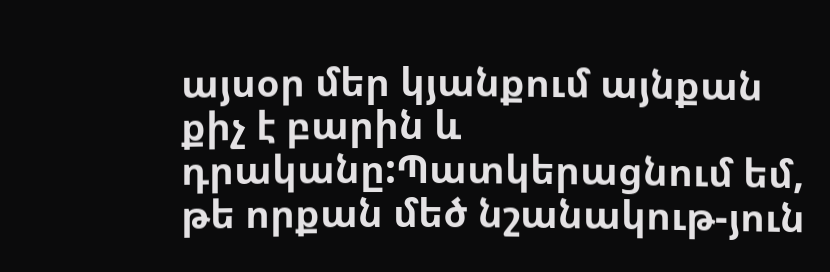այսօր մեր կյանքում այնքան քիչ է բարին և դրականը:Պատկերացնում եմ, թե որքան մեծ նշանակութ-յուն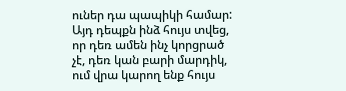ուներ դա պապիկի համար:
Այդ դեպքն ինձ հույս տվեց, որ դեռ ամեն ինչ կորցրած չէ, դեռ կան բարի մարդիկ, ում վրա կարող ենք հույս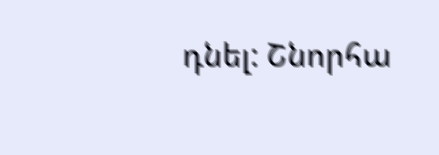դնել: Շնորհա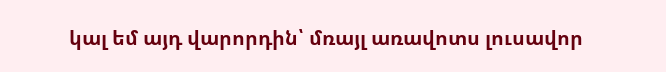կալ եմ այդ վարորդին՝ մռայլ առավոտս լուսավոր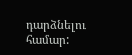դարձնելու համար: